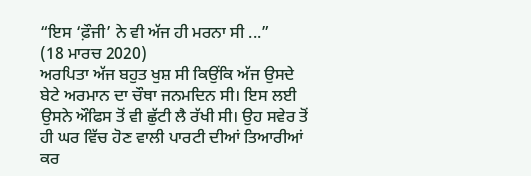“ਇਸ ‘ਫ਼ੌਜੀ’ ਨੇ ਵੀ ਅੱਜ ਹੀ ਮਰਨਾ ਸੀ ...”
(18 ਮਾਰਚ 2020)
ਅਰਪਿਤਾ ਅੱਜ ਬਹੁਤ ਖੁਸ਼ ਸੀ ਕਿਉਂਕਿ ਅੱਜ ਉਸਦੇ ਬੇਟੇ ਅਰਮਾਨ ਦਾ ਚੌਥਾ ਜਨਮਦਿਨ ਸੀ। ਇਸ ਲਈ ਉਸਨੇ ਔਫਿਸ ਤੋਂ ਵੀ ਛੁੱਟੀ ਲੈ ਰੱਖੀ ਸੀ। ਉਹ ਸਵੇਰ ਤੋਂ ਹੀ ਘਰ ਵਿੱਚ ਹੋਣ ਵਾਲੀ ਪਾਰਟੀ ਦੀਆਂ ਤਿਆਰੀਆਂ ਕਰ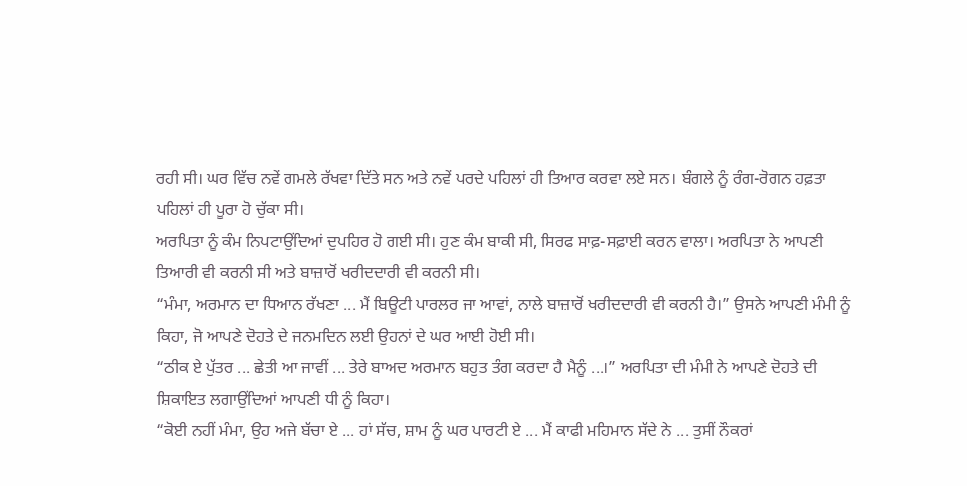ਰਹੀ ਸੀ। ਘਰ ਵਿੱਚ ਨਵੇਂ ਗਮਲੇ ਰੱਖਵਾ ਦਿੱਤੇ ਸਨ ਅਤੇ ਨਵੇਂ ਪਰਦੇ ਪਹਿਲਾਂ ਹੀ ਤਿਆਰ ਕਰਵਾ ਲਏ ਸਨ। ਬੰਗਲੇ ਨੂੰ ਰੰਗ-ਰੋਗਨ ਹਫ਼ਤਾ ਪਹਿਲਾਂ ਹੀ ਪੂਰਾ ਹੋ ਚੁੱਕਾ ਸੀ।
ਅਰਪਿਤਾ ਨੂੰ ਕੰਮ ਨਿਪਟਾਉਂਦਿਆਂ ਦੁਪਹਿਰ ਹੋ ਗਈ ਸੀ। ਹੁਣ ਕੰਮ ਬਾਕੀ ਸੀ, ਸਿਰਫ ਸਾਫ਼-ਸਫ਼ਾਈ ਕਰਨ ਵਾਲਾ। ਅਰਪਿਤਾ ਨੇ ਆਪਣੀ ਤਿਆਰੀ ਵੀ ਕਰਨੀ ਸੀ ਅਤੇ ਬਾਜ਼ਾਰੋਂ ਖਰੀਦਦਾਰੀ ਵੀ ਕਰਨੀ ਸੀ।
“ਮੰਮਾ, ਅਰਮਾਨ ਦਾ ਧਿਆਨ ਰੱਖਣਾ ... ਮੈਂ ਬਿਊਟੀ ਪਾਰਲਰ ਜਾ ਆਵਾਂ, ਨਾਲੇ ਬਾਜ਼ਾਰੋਂ ਖਰੀਦਦਾਰੀ ਵੀ ਕਰਨੀ ਹੈ।” ਉਸਨੇ ਆਪਣੀ ਮੰਮੀ ਨੂੰ ਕਿਹਾ, ਜੋ ਆਪਣੇ ਦੋਹਤੇ ਦੇ ਜਨਮਦਿਨ ਲਈ ਉਹਨਾਂ ਦੇ ਘਰ ਆਈ ਹੋਈ ਸੀ।
“ਠੀਕ ਏ ਪੁੱਤਰ ... ਛੇਤੀ ਆ ਜਾਵੀਂ ... ਤੇਰੇ ਬਾਅਦ ਅਰਮਾਨ ਬਹੁਤ ਤੰਗ ਕਰਦਾ ਹੈ ਮੈਨੂੰ ...।” ਅਰਪਿਤਾ ਦੀ ਮੰਮੀ ਨੇ ਆਪਣੇ ਦੋਹਤੇ ਦੀ ਸ਼ਿਕਾਇਤ ਲਗਾਉਂਦਿਆਂ ਆਪਣੀ ਧੀ ਨੂੰ ਕਿਹਾ।
“ਕੋਈ ਨਹੀਂ ਮੰਮਾ, ਉਹ ਅਜੇ ਬੱਚਾ ਏ ... ਹਾਂ ਸੱਚ, ਸ਼ਾਮ ਨੂੰ ਘਰ ਪਾਰਟੀ ਏ ... ਮੈਂ ਕਾਫੀ ਮਹਿਮਾਨ ਸੱਦੇ ਨੇ ... ਤੁਸੀਂ ਨੌਕਰਾਂ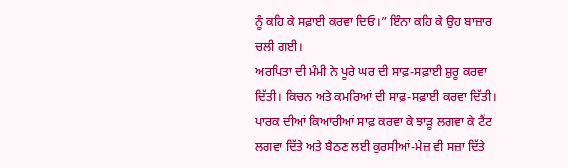ਨੂੰ ਕਹਿ ਕੇ ਸਫ਼ਾਈ ਕਰਵਾ ਦਿਓ।” ਇੰਨਾ ਕਹਿ ਕੇ ਉਹ ਬਾਜ਼ਾਰ ਚਲੀ ਗਈ।
ਅਰਪਿਤਾ ਦੀ ਮੰਮੀ ਨੇ ਪੂਰੇ ਘਰ ਦੀ ਸਾਫ਼-ਸਫ਼ਾਈ ਸ਼ੁਰੂ ਕਰਵਾ ਦਿੱਤੀ। ਕਿਚਨ ਅਤੇ ਕਮਰਿਆਂ ਦੀ ਸਾਫ਼-ਸਫ਼ਾਈ ਕਰਵਾ ਦਿੱਤੀ। ਪਾਰਕ ਦੀਆਂ ਕਿਆਰੀਆਂ ਸਾਫ਼ ਕਰਵਾ ਕੇ ਝਾੜੂ ਲਗਵਾ ਕੇ ਟੈਂਟ ਲਗਵਾ ਦਿੱਤੇ ਅਤੇ ਬੈਠਣ ਲਈ ਕੁਰਸੀਆਂ-ਮੇਜ਼ ਵੀ ਸਜ਼ਾ ਦਿੱਤੇ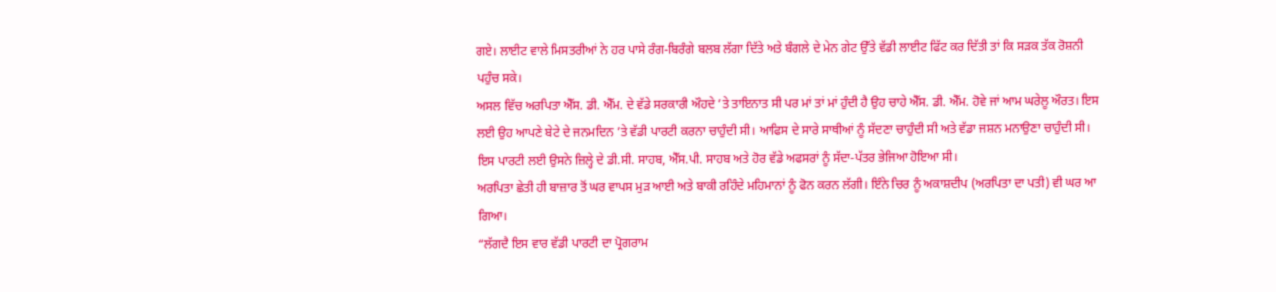ਗਏ। ਲਾਈਟ ਵਾਲੇ ਮਿਸਤਰੀਆਂ ਨੇ ਹਰ ਪਾਸੇ ਰੰਗ-ਬਿਰੰਗੇ ਬਲਬ ਲੱਗਾ ਦਿੱਤੇ ਅਤੇ ਬੰਗਲੇ ਦੇ ਮੇਨ ਗੇਟ ਉੱਤੇ ਵੱਡੀ ਲਾਈਟ ਫਿੱਟ ਕਰ ਦਿੱਤੀ ਤਾਂ ਕਿ ਸੜਕ ਤੱਕ ਰੋਸ਼ਨੀ ਪਹੁੰਚ ਸਕੇ।
ਅਸਲ ਵਿੱਚ ਅਰਪਿਤਾ ਐੱਸ. ਡੀ. ਐੱਮ. ਦੇ ਵੱਡੇ ਸਰਕਾਰੀ ਔਹਦੇ ’ਤੇ ਤਾਇਨਾਤ ਸੀ ਪਰ ਮਾਂ ਤਾਂ ਮਾਂ ਹੁੰਦੀ ਹੈ ਉਹ ਚਾਹੇ ਐੱਸ. ਡੀ. ਐੱਮ. ਹੋਵੇ ਜਾਂ ਆਮ ਘਰੇਲੂ ਔਰਤ। ਇਸ ਲਈ ਉਹ ਆਪਣੇ ਬੇਟੇ ਦੇ ਜਨਮਦਿਨ ’ਤੇ ਵੱਡੀ ਪਾਰਟੀ ਕਰਨਾ ਚਾਹੁੰਦੀ ਸੀ। ਆਫਿਸ ਦੇ ਸਾਰੇ ਸਾਥੀਆਂ ਨੂੰ ਸੱਦਣਾ ਚਾਹੁੰਦੀ ਸੀ ਅਤੇ ਵੱਡਾ ਜਸ਼ਨ ਮਨਾਉਣਾ ਚਾਹੁੰਦੀ ਸੀ। ਇਸ ਪਾਰਟੀ ਲਈ ਉਸਨੇ ਜ਼ਿਲ੍ਹੇ ਦੇ ਡੀ.ਸੀ. ਸਾਹਬ, ਐੱਸ.ਪੀ. ਸਾਹਬ ਅਤੇ ਹੋਰ ਵੱਡੇ ਅਫਸਰਾਂ ਨੂੰ ਸੱਦਾ-ਪੱਤਰ ਭੇਜਿਆ ਹੋਇਆ ਸੀ।
ਅਰਪਿਤਾ ਛੇਤੀ ਹੀ ਬਾਜ਼ਾਰ ਤੋਂ ਘਰ ਵਾਪਸ ਮੁੜ ਆਈ ਅਤੇ ਬਾਕੀ ਰਹਿੰਦੇ ਮਹਿਮਾਨਾਂ ਨੂੰ ਫੋਨ ਕਰਨ ਲੱਗੀ। ਇੰਨੇ ਚਿਰ ਨੂੰ ਅਕਾਸ਼ਦੀਪ (ਅਰਪਿਤਾ ਦਾ ਪਤੀ) ਵੀ ਘਰ ਆ ਗਿਆ।
“ਲੱਗਦੈ ਇਸ ਵਾਰ ਵੱਡੀ ਪਾਰਟੀ ਦਾ ਪ੍ਰੋਗਰਾਮ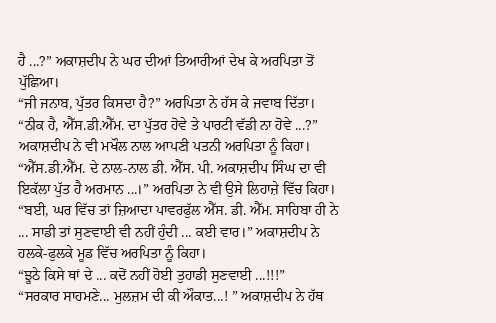ਹੈ ...?” ਅਕਾਸ਼ਦੀਪ ਨੇ ਘਰ ਦੀਆਂ ਤਿਆਰੀਆਂ ਦੇਖ ਕੇ ਅਰਪਿਤਾ ਤੋਂ ਪੁੱਛਿਆ।
“ਜੀ ਜਨਾਬ, ਪੁੱਤਰ ਕਿਸਦਾ ਹੈ?” ਅਰਪਿਤਾ ਨੇ ਹੱਸ ਕੇ ਜਵਾਬ ਦਿੱਤਾ।
“ਠੀਕ ਹੈ, ਐੱਸ.ਡੀ.ਐੱਮ. ਦਾ ਪੁੱਤਰ ਹੋਵੇ ਤੇ ਪਾਰਟੀ ਵੱਡੀ ਨਾ ਹੋਵੇ ...?” ਅਕਾਸ਼ਦੀਪ ਨੇ ਵੀ ਮਖੌਲ ਨਾਲ ਆਪਣੀ ਪਤਨੀ ਅਰਪਿਤਾ ਨੂੰ ਕਿਹਾ।
“ਐੱਸ.ਡੀ.ਐੱਮ. ਦੇ ਨਾਲ-ਨਾਲ ਡੀ. ਐੱਸ. ਪੀ. ਅਕਾਸ਼ਦੀਪ ਸਿੰਘ ਦਾ ਵੀ ਇਕੱਲਾ ਪੁੱਤ ਹੈ ਅਰਮਾਨ ...।” ਅਰਪਿਤਾ ਨੇ ਵੀ ਉਸੇ ਲਿਹਾਜ਼ੇ ਵਿੱਚ ਕਿਹਾ।
“ਬਈ, ਘਰ ਵਿੱਚ ਤਾਂ ਜ਼ਿਆਦਾ ਪਾਵਰਫੁੱਲ ਐੱਸ. ਡੀ. ਐੱਮ. ਸਾਹਿਬਾ ਹੀ ਨੇ ... ਸਾਡੀ ਤਾਂ ਸੁਣਵਾਈ ਵੀ ਨਹੀਂ ਹੁੰਦੀ ... ਕਈ ਵਾਰ।” ਅਕਾਸ਼ਦੀਪ ਨੇ ਹਲਕੇ-ਫੁਲਕੇ ਮੂਡ ਵਿੱਚ ਅਰਪਿਤਾ ਨੂੰ ਕਿਹਾ।
“ਝੂਠੇ ਕਿਸੇ ਥਾਂ ਦੇ ... ਕਦੋਂ ਨਹੀਂ ਹੋਈ ਤੁਹਾਡੀ ਸੁਣਵਾਈ ...!!!”
“ਸਰਕਾਰ ਸਾਹਮਣੇ... ਮੁਲਜ਼ਮ ਦੀ ਕੀ ਔਕਾਤ...! ” ਅਕਾਸ਼ਦੀਪ ਨੇ ਹੱਥ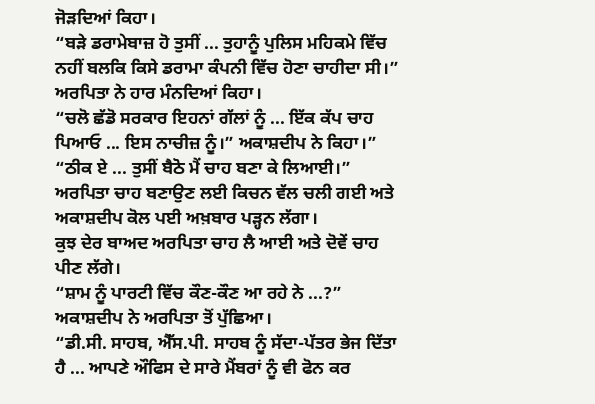ਜੋੜਦਿਆਂ ਕਿਹਾ।
“ਬੜੇ ਡਰਾਮੇਬਾਜ਼ ਹੋ ਤੁਸੀਂ ... ਤੁਹਾਨੂੰ ਪੁਲਿਸ ਮਹਿਕਮੇ ਵਿੱਚ ਨਹੀਂ ਬਲਕਿ ਕਿਸੇ ਡਰਾਮਾ ਕੰਪਨੀ ਵਿੱਚ ਹੋਣਾ ਚਾਹੀਦਾ ਸੀ।” ਅਰਪਿਤਾ ਨੇ ਹਾਰ ਮੰਨਦਿਆਂ ਕਿਹਾ।
“ਚਲੋ ਛੱਡੋ ਸਰਕਾਰ ਇਹਨਾਂ ਗੱਲਾਂ ਨੂੰ ... ਇੱਕ ਕੱਪ ਚਾਹ ਪਿਆਓ ... ਇਸ ਨਾਚੀਜ਼ ਨੂੰ।” ਅਕਾਸ਼ਦੀਪ ਨੇ ਕਿਹਾ।”
“ਠੀਕ ਏ ... ਤੁਸੀਂ ਬੈਠੋ ਮੈਂ ਚਾਹ ਬਣਾ ਕੇ ਲਿਆਈ।” ਅਰਪਿਤਾ ਚਾਹ ਬਣਾਉਣ ਲਈ ਕਿਚਨ ਵੱਲ ਚਲੀ ਗਈ ਅਤੇ ਅਕਾਸ਼ਦੀਪ ਕੋਲ ਪਈ ਅਖ਼ਬਾਰ ਪੜ੍ਹਨ ਲੱਗਾ।
ਕੁਝ ਦੇਰ ਬਾਅਦ ਅਰਪਿਤਾ ਚਾਹ ਲੈ ਆਈ ਅਤੇ ਦੋਵੇਂ ਚਾਹ ਪੀਣ ਲੱਗੇ।
“ਸ਼ਾਮ ਨੂੰ ਪਾਰਟੀ ਵਿੱਚ ਕੌਣ-ਕੌਣ ਆ ਰਹੇ ਨੇ ...?” ਅਕਾਸ਼ਦੀਪ ਨੇ ਅਰਪਿਤਾ ਤੋਂ ਪੁੱਛਿਆ।
“ਡੀ.ਸੀ. ਸਾਹਬ, ਐੱਸ.ਪੀ. ਸਾਹਬ ਨੂੰ ਸੱਦਾ-ਪੱਤਰ ਭੇਜ ਦਿੱਤਾ ਹੈ ... ਆਪਣੇ ਔਫਿਸ ਦੇ ਸਾਰੇ ਮੈਂਬਰਾਂ ਨੂੰ ਵੀ ਫੋਨ ਕਰ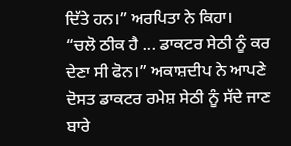ਦਿੱਤੇ ਹਨ।” ਅਰਪਿਤਾ ਨੇ ਕਿਹਾ।
“ਚਲੋ ਠੀਕ ਹੈ ... ਡਾਕਟਰ ਸੇਠੀ ਨੂੰ ਕਰ ਦੇਣਾ ਸੀ ਫੋਨ।” ਅਕਾਸ਼ਦੀਪ ਨੇ ਆਪਣੇ ਦੋਸਤ ਡਾਕਟਰ ਰਮੇਸ਼ ਸੇਠੀ ਨੂੰ ਸੱਦੇ ਜਾਣ ਬਾਰੇ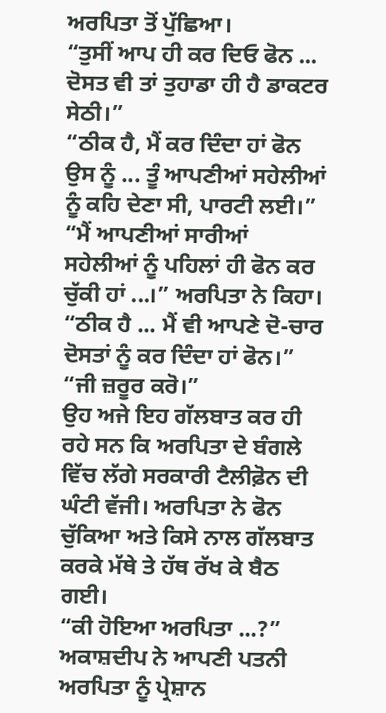ਅਰਪਿਤਾ ਤੋਂ ਪੁੱਛਿਆ।
“ਤੁਸੀਂ ਆਪ ਹੀ ਕਰ ਦਿਓ ਫੋਨ ... ਦੋਸਤ ਵੀ ਤਾਂ ਤੁਹਾਡਾ ਹੀ ਹੈ ਡਾਕਟਰ ਸੇਠੀ।”
“ਠੀਕ ਹੈ, ਮੈਂ ਕਰ ਦਿੰਦਾ ਹਾਂ ਫੋਨ ਉਸ ਨੂੰ ... ਤੂੰ ਆਪਣੀਆਂ ਸਹੇਲੀਆਂ ਨੂੰ ਕਹਿ ਦੇਣਾ ਸੀ, ਪਾਰਟੀ ਲਈ।”
“ਮੈਂ ਆਪਣੀਆਂ ਸਾਰੀਆਂ ਸਹੇਲੀਆਂ ਨੂੰ ਪਹਿਲਾਂ ਹੀ ਫੋਨ ਕਰ ਚੁੱਕੀ ਹਾਂ ...।” ਅਰਪਿਤਾ ਨੇ ਕਿਹਾ।
“ਠੀਕ ਹੈ ... ਮੈਂ ਵੀ ਆਪਣੇ ਦੋ-ਚਾਰ ਦੋਸਤਾਂ ਨੂੰ ਕਰ ਦਿੰਦਾ ਹਾਂ ਫੋਨ।”
“ਜੀ ਜ਼ਰੂਰ ਕਰੋ।”
ਉਹ ਅਜੇ ਇਹ ਗੱਲਬਾਤ ਕਰ ਹੀ ਰਹੇ ਸਨ ਕਿ ਅਰਪਿਤਾ ਦੇ ਬੰਗਲੇ ਵਿੱਚ ਲੱਗੇ ਸਰਕਾਰੀ ਟੈਲੀਫ਼ੋਨ ਦੀ ਘੰਟੀ ਵੱਜੀ। ਅਰਪਿਤਾ ਨੇ ਫੋਨ ਚੁੱਕਿਆ ਅਤੇ ਕਿਸੇ ਨਾਲ ਗੱਲਬਾਤ ਕਰਕੇ ਮੱਥੇ ਤੇ ਹੱਥ ਰੱਖ ਕੇ ਬੈਠ ਗਈ।
“ਕੀ ਹੋਇਆ ਅਰਪਿਤਾ ...?” ਅਕਾਸ਼ਦੀਪ ਨੇ ਆਪਣੀ ਪਤਨੀ ਅਰਪਿਤਾ ਨੂੰ ਪ੍ਰੇਸ਼ਾਨ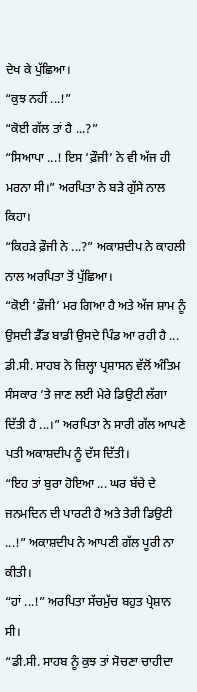ਦੇਖ ਕੇ ਪੁੱਛਿਆ।
“ਕੁਝ ਨਹੀਂ ...!”
“ਕੋਈ ਗੱਲ ਤਾਂ ਹੈ ...?”
“ਸਿਆਪਾ ...! ਇਸ ‘ਫ਼ੌਜੀ’ ਨੇ ਵੀ ਅੱਜ ਹੀ ਮਰਨਾ ਸੀ।” ਅਰਪਿਤਾ ਨੇ ਬੜੇ ਗੁੱਸੇ ਨਾਲ ਕਿਹਾ।
“ਕਿਹੜੇ ਫ਼ੌਜੀ ਨੇ ...?” ਅਕਾਸ਼ਦੀਪ ਨੇ ਕਾਹਲੀ ਨਾਲ ਅਰਪਿਤਾ ਤੋਂ ਪੁੱਛਿਆ।
“ਕੋਈ ‘ਫ਼ੌਜੀ’ ਮਰ ਗਿਆ ਹੈ ਅਤੇ ਅੱਜ ਸ਼ਾਮ ਨੂੰ ਉਸਦੀ ਡੈੱਡ ਬਾਡੀ ਉਸਦੇ ਪਿੰਡ ਆ ਰਹੀ ਹੈ ... ਡੀ.ਸੀ. ਸਾਹਬ ਨੇ ਜ਼ਿਲ੍ਹਾ ਪ੍ਰਸ਼ਾਸਨ ਵੱਲੋਂ ਅੰਤਿਮ ਸੰਸਕਾਰ ’ਤੇ ਜਾਣ ਲਈ ਮੇਰੇ ਡਿਉਟੀ ਲੱਗਾ ਦਿੱਤੀ ਹੈ ...।” ਅਰਪਿਤਾ ਨੇ ਸਾਰੀ ਗੱਲ ਆਪਣੇ ਪਤੀ ਅਕਾਸ਼ਦੀਪ ਨੂੰ ਦੱਸ ਦਿੱਤੀ।
“ਇਹ ਤਾਂ ਬੁਰਾ ਹੋਇਆ ... ਘਰ ਬੱਚੇ ਦੇ ਜਨਮਦਿਨ ਦੀ ਪਾਰਟੀ ਹੈ ਅਤੇ ਤੇਰੀ ਡਿਉਟੀ ...!” ਅਕਾਸ਼ਦੀਪ ਨੇ ਆਪਣੀ ਗੱਲ ਪੂਰੀ ਨਾ ਕੀਤੀ।
“ਹਾਂ ...!” ਅਰਪਿਤਾ ਸੱਚਮੁੱਚ ਬਹੁਤ ਪ੍ਰੇਸ਼ਾਨ ਸੀ।
“ਡੀ.ਸੀ. ਸਾਹਬ ਨੂੰ ਕੁਝ ਤਾਂ ਸੋਚਣਾ ਚਾਹੀਦਾ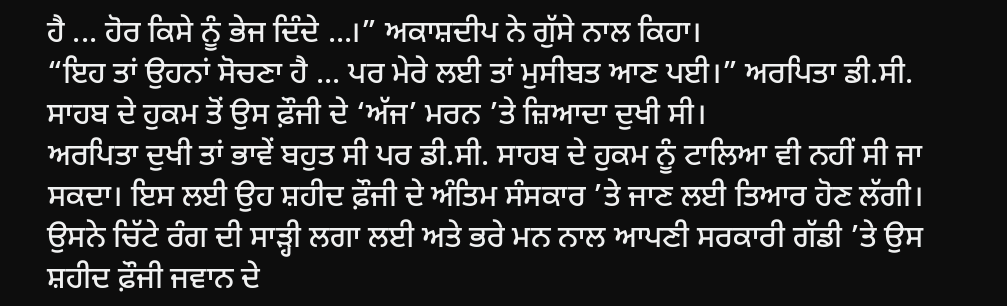ਹੈ ... ਹੋਰ ਕਿਸੇ ਨੂੰ ਭੇਜ ਦਿੰਦੇ ...।” ਅਕਾਸ਼ਦੀਪ ਨੇ ਗੁੱਸੇ ਨਾਲ ਕਿਹਾ।
“ਇਹ ਤਾਂ ਉਹਨਾਂ ਸੋਚਣਾ ਹੈ ... ਪਰ ਮੇਰੇ ਲਈ ਤਾਂ ਮੁਸੀਬਤ ਆਣ ਪਈ।” ਅਰਪਿਤਾ ਡੀ.ਸੀ. ਸਾਹਬ ਦੇ ਹੁਕਮ ਤੋਂ ਉਸ ਫ਼ੌਜੀ ਦੇ ‘ਅੱਜ’ ਮਰਨ ’ਤੇ ਜ਼ਿਆਦਾ ਦੁਖੀ ਸੀ।
ਅਰਪਿਤਾ ਦੁਖੀ ਤਾਂ ਭਾਵੇਂ ਬਹੁਤ ਸੀ ਪਰ ਡੀ.ਸੀ. ਸਾਹਬ ਦੇ ਹੁਕਮ ਨੂੰ ਟਾਲਿਆ ਵੀ ਨਹੀਂ ਸੀ ਜਾ ਸਕਦਾ। ਇਸ ਲਈ ਉਹ ਸ਼ਹੀਦ ਫ਼ੌਜੀ ਦੇ ਅੰਤਿਮ ਸੰਸਕਾਰ ’ਤੇ ਜਾਣ ਲਈ ਤਿਆਰ ਹੋਣ ਲੱਗੀ। ਉਸਨੇ ਚਿੱਟੇ ਰੰਗ ਦੀ ਸਾੜ੍ਹੀ ਲਗਾ ਲਈ ਅਤੇ ਭਰੇ ਮਨ ਨਾਲ ਆਪਣੀ ਸਰਕਾਰੀ ਗੱਡੀ ’ਤੇ ਉਸ ਸ਼ਹੀਦ ਫ਼ੌਜੀ ਜਵਾਨ ਦੇ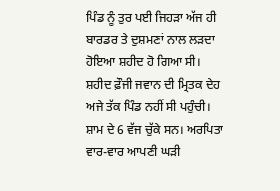ਪਿੰਡ ਨੂੰ ਤੁਰ ਪਈ ਜਿਹੜਾ ਅੱਜ ਹੀ ਬਾਰਡਰ ਤੇ ਦੁਸ਼ਮਣਾਂ ਨਾਲ ਲੜਦਾ ਹੋਇਆ ਸ਼ਹੀਦ ਹੋ ਗਿਆ ਸੀ।
ਸ਼ਹੀਦ ਫ਼ੌਜੀ ਜਵਾਨ ਦੀ ਮ੍ਰਿਤਕ ਦੇਹ ਅਜੇ ਤੱਕ ਪਿੰਡ ਨਹੀਂ ਸੀ ਪਹੁੰਚੀ। ਸ਼ਾਮ ਦੇ 6 ਵੱਜ ਚੁੱਕੇ ਸਨ। ਅਰਪਿਤਾ ਵਾਰ-ਵਾਰ ਆਪਣੀ ਘੜੀ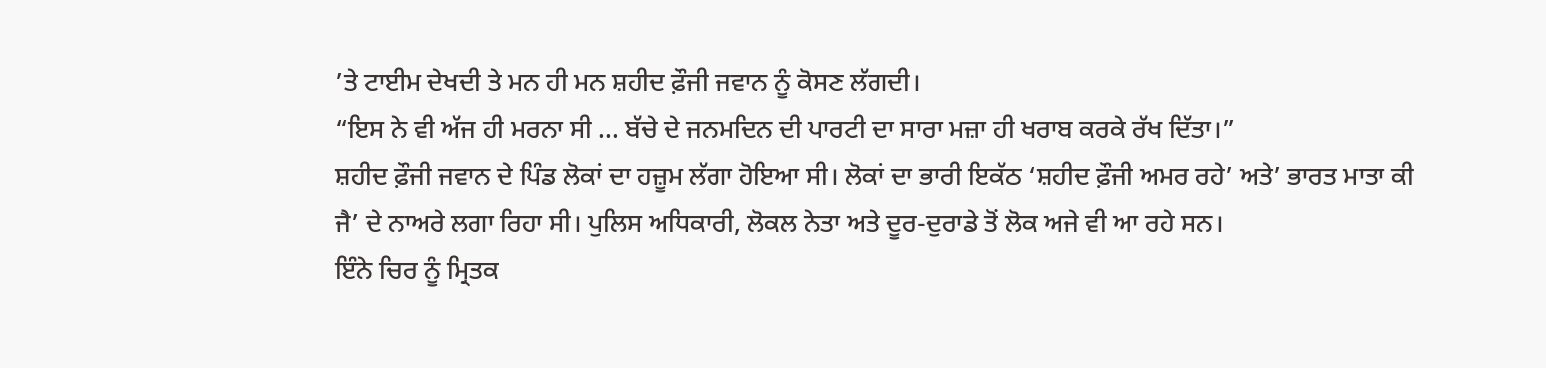’ਤੇ ਟਾਈਮ ਦੇਖਦੀ ਤੇ ਮਨ ਹੀ ਮਨ ਸ਼ਹੀਦ ਫ਼ੌਜੀ ਜਵਾਨ ਨੂੰ ਕੋਸਣ ਲੱਗਦੀ।
“ਇਸ ਨੇ ਵੀ ਅੱਜ ਹੀ ਮਰਨਾ ਸੀ ... ਬੱਚੇ ਦੇ ਜਨਮਦਿਨ ਦੀ ਪਾਰਟੀ ਦਾ ਸਾਰਾ ਮਜ਼ਾ ਹੀ ਖਰਾਬ ਕਰਕੇ ਰੱਖ ਦਿੱਤਾ।”
ਸ਼ਹੀਦ ਫ਼ੌਜੀ ਜਵਾਨ ਦੇ ਪਿੰਡ ਲੋਕਾਂ ਦਾ ਹਜ਼ੂਮ ਲੱਗਾ ਹੋਇਆ ਸੀ। ਲੋਕਾਂ ਦਾ ਭਾਰੀ ਇਕੱਠ ‘ਸ਼ਹੀਦ ਫ਼ੌਜੀ ਅਮਰ ਰਹੇ’ ਅਤੇ’ ਭਾਰਤ ਮਾਤਾ ਕੀ ਜੈ’ ਦੇ ਨਾਅਰੇ ਲਗਾ ਰਿਹਾ ਸੀ। ਪੁਲਿਸ ਅਧਿਕਾਰੀ, ਲੋਕਲ ਨੇਤਾ ਅਤੇ ਦੂਰ-ਦੁਰਾਡੇ ਤੋਂ ਲੋਕ ਅਜੇ ਵੀ ਆ ਰਹੇ ਸਨ।
ਇੰਨੇ ਚਿਰ ਨੂੰ ਮ੍ਰਿਤਕ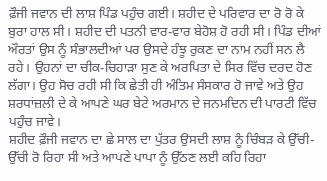ਫ਼ੌਜੀ ਜਵਾਨ ਦੀ ਲਾਸ਼ ਪਿੰਡ ਪਹੁੰਚ ਗਈ। ਸ਼ਹੀਦ ਦੇ ਪਰਿਵਾਰ ਦਾ ਰੋ ਰੋ ਕੇ ਬੁਰਾ ਹਾਲ ਸੀ। ਸ਼ਹੀਦ ਦੀ ਪਤਨੀ ਵਾਰ-ਵਾਰ ਬੇਹੋਸ਼ ਹੋ ਰਹੀ ਸੀ। ਪਿੰਡ ਦੀਆਂ ਔਰਤਾਂ ਉਸ ਨੂੰ ਸੰਭਾਲਦੀਆਂ ਪਰ ਉਸਦੇ ਹੰਝੂ ਰੁਕਣ ਦਾ ਨਾਮ ਨਹੀਂ ਸਨ ਲੈ ਰਹੇ। ਉਹਨਾਂ ਦਾ ਚੀਕ-ਚਿਹਾੜਾ ਸੁਣ ਕੇ ਅਰਪਿਤਾ ਦੇ ਸਿਰ ਵਿੱਚ ਦਰਦ ਹੋਣ ਲੱਗਾ। ਉਹ ਸੋਚ ਰਹੀ ਸੀ ਕਿ ਛੇਤੀ ਹੀ ਅੰਤਿਮ ਸੰਸਕਾਰ ਹੋ ਜਾਵੇ ਅਤੇ ਉਹ ਸ਼ਰਧਾਂਜ਼ਲੀ ਦੇ ਕੇ ਆਪਣੇ ਘਰ ਬੇਟੇ ਅਰਮਾਨ ਦੇ ਜਨਮਦਿਨ ਦੀ ਪਾਰਟੀ ਵਿੱਚ ਪਹੁੰਚ ਜਾਵੇ।
ਸ਼ਹੀਦ ਫ਼ੌਜੀ ਜਵਾਨ ਦਾ ਛੇ ਸਾਲ ਦਾ ਪੁੱਤਰ ਉਸਦੀ ਲਾਸ਼ ਨੂੰ ਚਿੰਬੜ ਕੇ ਉੱਚੀ-ਉੱਚੀ ਰੋ ਰਿਹਾ ਸੀ ਅਤੇ ਆਪਣੇ ਪਾਪਾ ਨੂੰ ਉੱਠਣ ਲਈ ਕਹਿ ਰਿਹਾ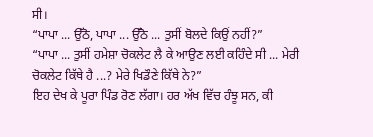ਸੀ।
“ਪਾਪਾ ... ਉੱਠੋ, ਪਾਪਾ ... ਉੱਠੋ ... ਤੁਸੀਂ ਬੋਲਦੇ ਕਿਉਂ ਨਹੀਂ?”
“ਪਾਪਾ ... ਤੁਸੀਂ ਹਮੇਸ਼ਾ ਚੋਕਲੇਟ ਲੈ ਕੇ ਆਉਣ ਲਈ ਕਹਿੰਦੇ ਸੀ ... ਮੇਰੀ ਚੋਕਲੇਟ ਕਿੱਥੇ ਹੈ ...? ਮੇਰੇ ਖਿਡੌਣੇ ਕਿੱਥੇ ਨੇ?”
ਇਹ ਦੇਖ ਕੇ ਪੂਰਾ ਪਿੰਡ ਰੋਣ ਲੱਗਾ। ਹਰ ਅੱਖ ਵਿੱਚ ਹੰਝੂ ਸਨ, ਕੀ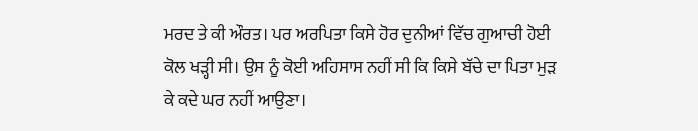ਮਰਦ ਤੇ ਕੀ ਔਰਤ। ਪਰ ਅਰਪਿਤਾ ਕਿਸੇ ਹੋਰ ਦੁਨੀਆਂ ਵਿੱਚ ਗੁਆਚੀ ਹੋਈ ਕੋਲ ਖੜ੍ਹੀ ਸੀ। ਉਸ ਨੂੰ ਕੋਈ ਅਹਿਸਾਸ ਨਹੀਂ ਸੀ ਕਿ ਕਿਸੇ ਬੱਚੇ ਦਾ ਪਿਤਾ ਮੁੜ ਕੇ ਕਦੇ ਘਰ ਨਹੀਂ ਆਉਣਾ।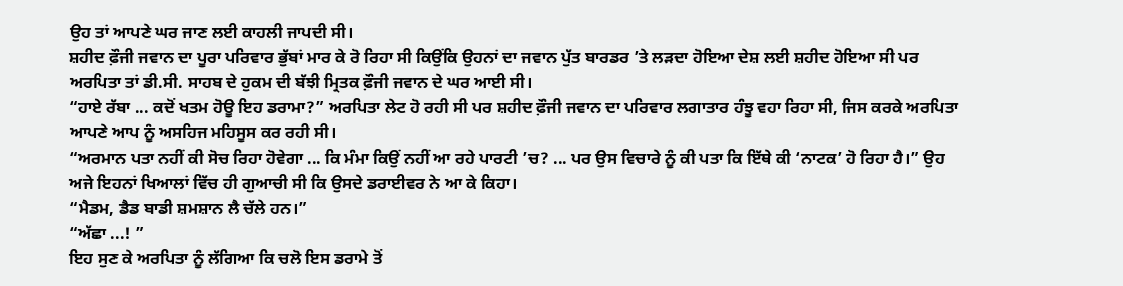ਉਹ ਤਾਂ ਆਪਣੇ ਘਰ ਜਾਣ ਲਈ ਕਾਹਲੀ ਜਾਪਦੀ ਸੀ।
ਸ਼ਹੀਦ ਫ਼ੌਜੀ ਜਵਾਨ ਦਾ ਪੂਰਾ ਪਰਿਵਾਰ ਭੁੱਬਾਂ ਮਾਰ ਕੇ ਰੋ ਰਿਹਾ ਸੀ ਕਿਉਂਕਿ ਉਹਨਾਂ ਦਾ ਜਵਾਨ ਪੁੱਤ ਬਾਰਡਰ ’ਤੇ ਲੜਦਾ ਹੋਇਆ ਦੇਸ਼ ਲਈ ਸ਼ਹੀਦ ਹੋਇਆ ਸੀ ਪਰ ਅਰਪਿਤਾ ਤਾਂ ਡੀ.ਸੀ. ਸਾਹਬ ਦੇ ਹੁਕਮ ਦੀ ਬੱਝੀ ਮ੍ਰਿਤਕ ਫ਼ੌਜੀ ਜਵਾਨ ਦੇ ਘਰ ਆਈ ਸੀ।
“ਹਾਏ ਰੱਬਾ ... ਕਦੋਂ ਖਤਮ ਹੋਊ ਇਹ ਡਰਾਮਾ?” ਅਰਪਿਤਾ ਲੇਟ ਹੋ ਰਹੀ ਸੀ ਪਰ ਸ਼ਹੀਦ ਫ਼ੌਜੀ ਜਵਾਨ ਦਾ ਪਰਿਵਾਰ ਲਗਾਤਾਰ ਹੰਝੂ ਵਹਾ ਰਿਹਾ ਸੀ, ਜਿਸ ਕਰਕੇ ਅਰਪਿਤਾ ਆਪਣੇ ਆਪ ਨੂੰ ਅਸਹਿਜ ਮਹਿਸੂਸ ਕਰ ਰਹੀ ਸੀ।
“ਅਰਮਾਨ ਪਤਾ ਨਹੀਂ ਕੀ ਸੋਚ ਰਿਹਾ ਹੋਵੇਗਾ ... ਕਿ ਮੰਮਾ ਕਿਉਂ ਨਹੀਂ ਆ ਰਹੇ ਪਾਰਟੀ ’ਚ? ... ਪਰ ਉਸ ਵਿਚਾਰੇ ਨੂੰ ਕੀ ਪਤਾ ਕਿ ਇੱਥੇ ਕੀ ‘ਨਾਟਕ’ ਹੋ ਰਿਹਾ ਹੈ।” ਉਹ ਅਜੇ ਇਹਨਾਂ ਖਿਆਲਾਂ ਵਿੱਚ ਹੀ ਗੁਆਚੀ ਸੀ ਕਿ ਉਸਦੇ ਡਰਾਈਵਰ ਨੇ ਆ ਕੇ ਕਿਹਾ।
“ਮੈਡਮ, ਡੈਡ ਬਾਡੀ ਸ਼ਮਸ਼ਾਨ ਲੈ ਚੱਲੇ ਹਨ।”
“ਅੱਛਾ ...! ”
ਇਹ ਸੁਣ ਕੇ ਅਰਪਿਤਾ ਨੂੰ ਲੱਗਿਆ ਕਿ ਚਲੋ ਇਸ ਡਰਾਮੇ ਤੋਂ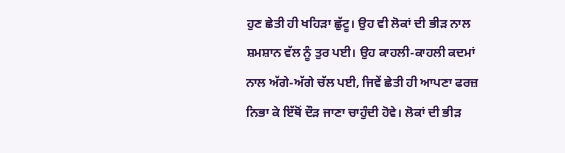ਹੁਣ ਛੇਤੀ ਹੀ ਖਹਿੜਾ ਛੁੱਟੂ। ਉਹ ਵੀ ਲੋਕਾਂ ਦੀ ਭੀੜ ਨਾਲ ਸ਼ਮਸ਼ਾਨ ਵੱਲ ਨੂੰ ਤੁਰ ਪਈ। ਉਹ ਕਾਹਲੀ-ਕਾਹਲੀ ਕਦਮਾਂ ਨਾਲ ਅੱਗੇ-ਅੱਗੇ ਚੱਲ ਪਈ, ਜਿਵੇਂ ਛੇਤੀ ਹੀ ਆਪਣਾ ਫਰਜ਼ ਨਿਭਾ ਕੇ ਇੱਥੋਂ ਦੌੜ ਜਾਣਾ ਚਾਹੁੰਦੀ ਹੋਵੇ। ਲੋਕਾਂ ਦੀ ਭੀੜ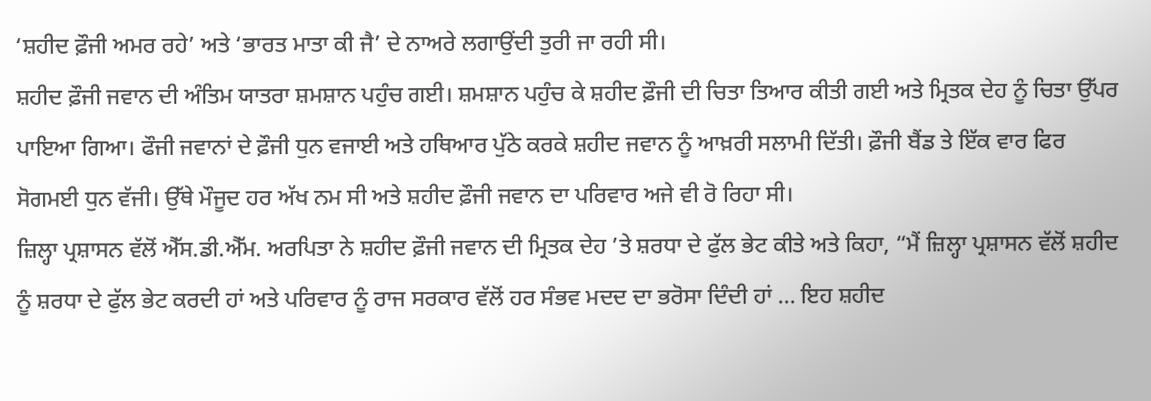‘ਸ਼ਹੀਦ ਫ਼ੌਜੀ ਅਮਰ ਰਹੇ’ ਅਤੇ ‘ਭਾਰਤ ਮਾਤਾ ਕੀ ਜੈ’ ਦੇ ਨਾਅਰੇ ਲਗਾਉਂਦੀ ਤੁਰੀ ਜਾ ਰਹੀ ਸੀ।
ਸ਼ਹੀਦ ਫ਼ੌਜੀ ਜਵਾਨ ਦੀ ਅੰਤਿਮ ਯਾਤਰਾ ਸ਼ਮਸ਼ਾਨ ਪਹੁੰਚ ਗਈ। ਸ਼ਮਸ਼ਾਨ ਪਹੁੰਚ ਕੇ ਸ਼ਹੀਦ ਫ਼ੌਜੀ ਦੀ ਚਿਤਾ ਤਿਆਰ ਕੀਤੀ ਗਈ ਅਤੇ ਮ੍ਰਿਤਕ ਦੇਹ ਨੂੰ ਚਿਤਾ ਉੱਪਰ ਪਾਇਆ ਗਿਆ। ਫੌਜੀ ਜਵਾਨਾਂ ਦੇ ਫ਼ੌਜੀ ਧੁਨ ਵਜਾਈ ਅਤੇ ਹਥਿਆਰ ਪੁੱਠੇ ਕਰਕੇ ਸ਼ਹੀਦ ਜਵਾਨ ਨੂੰ ਆਖ਼ਰੀ ਸਲਾਮੀ ਦਿੱਤੀ। ਫ਼ੌਜੀ ਬੈਂਡ ਤੇ ਇੱਕ ਵਾਰ ਫਿਰ ਸੋਗਮਈ ਧੁਨ ਵੱਜੀ। ਉੱਥੇ ਮੌਜੂਦ ਹਰ ਅੱਖ ਨਮ ਸੀ ਅਤੇ ਸ਼ਹੀਦ ਫ਼ੌਜੀ ਜਵਾਨ ਦਾ ਪਰਿਵਾਰ ਅਜੇ ਵੀ ਰੋ ਰਿਹਾ ਸੀ।
ਜ਼ਿਲ੍ਹਾ ਪ੍ਰਸ਼ਾਸਨ ਵੱਲੋਂ ਐੱਸ.ਡੀ.ਐੱਮ. ਅਰਪਿਤਾ ਨੇ ਸ਼ਹੀਦ ਫ਼ੌਜੀ ਜਵਾਨ ਦੀ ਮ੍ਰਿਤਕ ਦੇਹ ’ਤੇ ਸ਼ਰਧਾ ਦੇ ਫੁੱਲ ਭੇਟ ਕੀਤੇ ਅਤੇ ਕਿਹਾ, “ਮੈਂ ਜ਼ਿਲ੍ਹਾ ਪ੍ਰਸ਼ਾਸਨ ਵੱਲੋਂ ਸ਼ਹੀਦ ਨੂੰ ਸ਼ਰਧਾ ਦੇ ਫੁੱਲ ਭੇਟ ਕਰਦੀ ਹਾਂ ਅਤੇ ਪਰਿਵਾਰ ਨੂੰ ਰਾਜ ਸਰਕਾਰ ਵੱਲੋਂ ਹਰ ਸੰਭਵ ਮਦਦ ਦਾ ਭਰੋਸਾ ਦਿੰਦੀ ਹਾਂ ... ਇਹ ਸ਼ਹੀਦ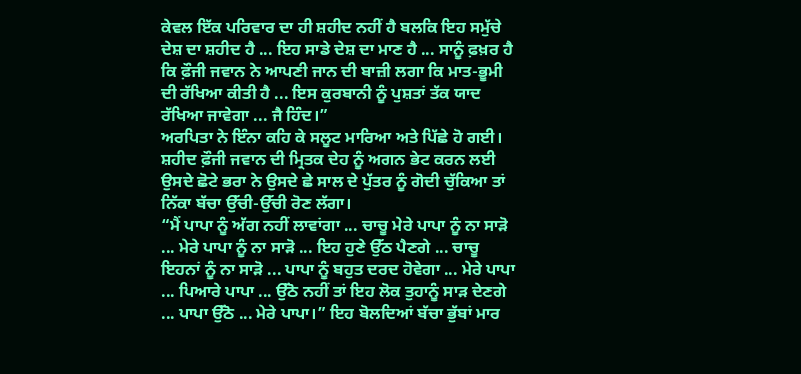ਕੇਵਲ ਇੱਕ ਪਰਿਵਾਰ ਦਾ ਹੀ ਸ਼ਹੀਦ ਨਹੀਂ ਹੈ ਬਲਕਿ ਇਹ ਸਮੁੱਚੇ ਦੇਸ਼ ਦਾ ਸ਼ਹੀਦ ਹੈ ... ਇਹ ਸਾਡੇ ਦੇਸ਼ ਦਾ ਮਾਣ ਹੈ ... ਸਾਨੂੰ ਫ਼ਖ਼ਰ ਹੈ ਕਿ ਫ਼ੌਜੀ ਜਵਾਨ ਨੇ ਆਪਣੀ ਜਾਨ ਦੀ ਬਾਜ਼ੀ ਲਗਾ ਕਿ ਮਾਤ-ਭੂਮੀ ਦੀ ਰੱਖਿਆ ਕੀਤੀ ਹੈ ... ਇਸ ਕੁਰਬਾਨੀ ਨੂੰ ਪੁਸ਼ਤਾਂ ਤੱਕ ਯਾਦ ਰੱਖਿਆ ਜਾਵੇਗਾ ... ਜੈ ਹਿੰਦ।”
ਅਰਪਿਤਾ ਨੇ ਇੰਨਾ ਕਹਿ ਕੇ ਸਲੂਟ ਮਾਰਿਆ ਅਤੇ ਪਿੱਛੇ ਹੋ ਗਈ। ਸ਼ਹੀਦ ਫ਼ੌਜੀ ਜਵਾਨ ਦੀ ਮ੍ਰਿਤਕ ਦੇਹ ਨੂੰ ਅਗਨ ਭੇਟ ਕਰਨ ਲਈ ਉਸਦੇ ਛੋਟੇ ਭਰਾ ਨੇ ਉਸਦੇ ਛੇ ਸਾਲ ਦੇ ਪੁੱਤਰ ਨੂੰ ਗੋਦੀ ਚੁੱਕਿਆ ਤਾਂ ਨਿੱਕਾ ਬੱਚਾ ਉੱਚੀ-ਉੱਚੀ ਰੋਣ ਲੱਗਾ।
“ਮੈਂ ਪਾਪਾ ਨੂੰ ਅੱਗ ਨਹੀਂ ਲਾਵਾਂਗਾ ... ਚਾਚੂ ਮੇਰੇ ਪਾਪਾ ਨੂੰ ਨਾ ਸਾੜੋ ... ਮੇਰੇ ਪਾਪਾ ਨੂੰ ਨਾ ਸਾੜੋ ... ਇਹ ਹੁਣੇ ਉੱਠ ਪੈਣਗੇ ... ਚਾਚੂ ਇਹਨਾਂ ਨੂੰ ਨਾ ਸਾੜੋ ... ਪਾਪਾ ਨੂੰ ਬਹੁਤ ਦਰਦ ਹੋਵੇਗਾ ... ਮੇਰੇ ਪਾਪਾ ... ਪਿਆਰੇ ਪਾਪਾ ... ਉੱਠੋ ਨਹੀਂ ਤਾਂ ਇਹ ਲੋਕ ਤੁਹਾਨੂੰ ਸਾੜ ਦੇਣਗੇ ... ਪਾਪਾ ਉੱਠੋ ... ਮੇਰੇ ਪਾਪਾ।” ਇਹ ਬੋਲਦਿਆਂ ਬੱਚਾ ਭੁੱਬਾਂ ਮਾਰ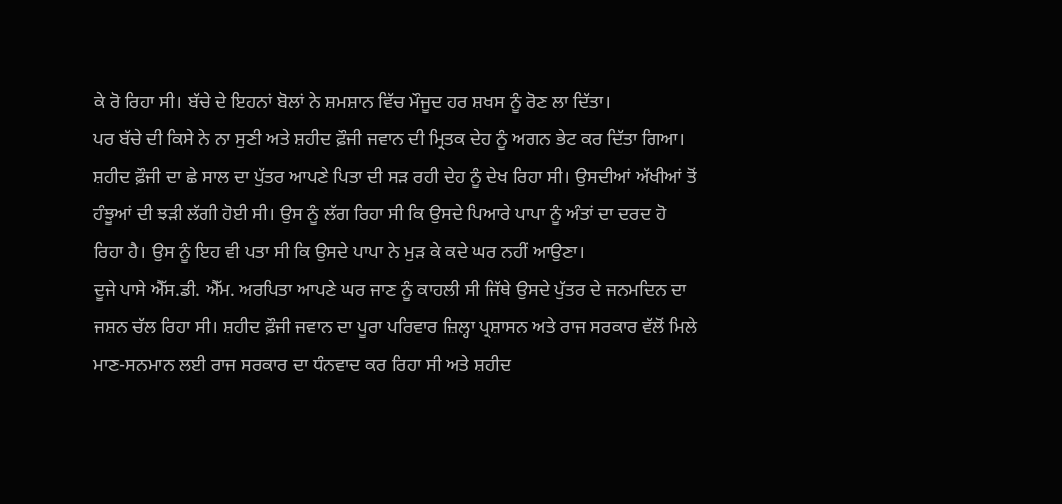ਕੇ ਰੋ ਰਿਹਾ ਸੀ। ਬੱਚੇ ਦੇ ਇਹਨਾਂ ਬੋਲਾਂ ਨੇ ਸ਼ਮਸ਼ਾਨ ਵਿੱਚ ਮੌਜੂਦ ਹਰ ਸ਼ਖਸ ਨੂੰ ਰੋਣ ਲਾ ਦਿੱਤਾ।
ਪਰ ਬੱਚੇ ਦੀ ਕਿਸੇ ਨੇ ਨਾ ਸੁਣੀ ਅਤੇ ਸ਼ਹੀਦ ਫ਼ੌਜੀ ਜਵਾਨ ਦੀ ਮ੍ਰਿਤਕ ਦੇਹ ਨੂੰ ਅਗਨ ਭੇਟ ਕਰ ਦਿੱਤਾ ਗਿਆ। ਸ਼ਹੀਦ ਫ਼ੌਜੀ ਦਾ ਛੇ ਸਾਲ ਦਾ ਪੁੱਤਰ ਆਪਣੇ ਪਿਤਾ ਦੀ ਸੜ ਰਹੀ ਦੇਹ ਨੂੰ ਦੇਖ ਰਿਹਾ ਸੀ। ਉਸਦੀਆਂ ਅੱਖੀਆਂ ਤੋਂ ਹੰਝੂਆਂ ਦੀ ਝੜੀ ਲੱਗੀ ਹੋਈ ਸੀ। ਉਸ ਨੂੰ ਲੱਗ ਰਿਹਾ ਸੀ ਕਿ ਉਸਦੇ ਪਿਆਰੇ ਪਾਪਾ ਨੂੰ ਅੰਤਾਂ ਦਾ ਦਰਦ ਹੋ ਰਿਹਾ ਹੈ। ਉਸ ਨੂੰ ਇਹ ਵੀ ਪਤਾ ਸੀ ਕਿ ਉਸਦੇ ਪਾਪਾ ਨੇ ਮੁੜ ਕੇ ਕਦੇ ਘਰ ਨਹੀਂ ਆਉਣਾ।
ਦੂਜੇ ਪਾਸੇ ਐੱਸ.ਡੀ. ਐੱਮ. ਅਰਪਿਤਾ ਆਪਣੇ ਘਰ ਜਾਣ ਨੂੰ ਕਾਹਲੀ ਸੀ ਜਿੱਥੇ ਉਸਦੇ ਪੁੱਤਰ ਦੇ ਜਨਮਦਿਨ ਦਾ ਜਸ਼ਨ ਚੱਲ ਰਿਹਾ ਸੀ। ਸ਼ਹੀਦ ਫ਼ੌਜੀ ਜਵਾਨ ਦਾ ਪੂਰਾ ਪਰਿਵਾਰ ਜ਼ਿਲ੍ਹਾ ਪ੍ਰਸ਼ਾਸਨ ਅਤੇ ਰਾਜ ਸਰਕਾਰ ਵੱਲੋਂ ਮਿਲੇ ਮਾਣ-ਸਨਮਾਨ ਲਈ ਰਾਜ ਸਰਕਾਰ ਦਾ ਧੰਨਵਾਦ ਕਰ ਰਿਹਾ ਸੀ ਅਤੇ ਸ਼ਹੀਦ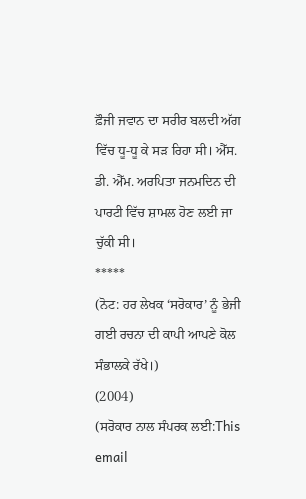ਫ਼ੌਜੀ ਜਵਾਨ ਦਾ ਸਰੀਰ ਬਲਦੀ ਅੱਗ ਵਿੱਚ ਧੂ-ਧੂ ਕੇ ਸੜ ਰਿਹਾ ਸੀ। ਐੱਸ. ਡੀ. ਐੱਮ. ਅਰਪਿਤਾ ਜਨਮਦਿਨ ਦੀ ਪਾਰਟੀ ਵਿੱਚ ਸ਼ਾਮਲ ਹੋਣ ਲਈ ਜਾ ਚੁੱਕੀ ਸੀ।
*****
(ਨੋਟ: ਹਰ ਲੇਖਕ ‘ਸਰੋਕਾਰ’ ਨੂੰ ਭੇਜੀ ਗਈ ਰਚਨਾ ਦੀ ਕਾਪੀ ਆਪਣੇ ਕੋਲ ਸੰਭਾਲਕੇ ਰੱਖੇ।)
(2004)
(ਸਰੋਕਾਰ ਨਾਲ ਸੰਪਰਕ ਲਈ:This email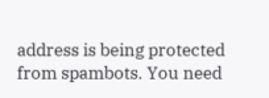address is being protected from spambots. You need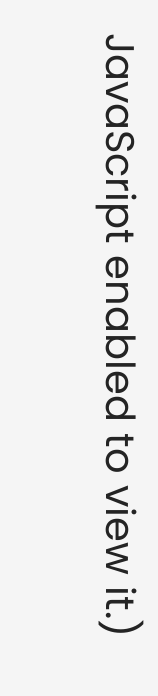JavaScript enabled to view it.)